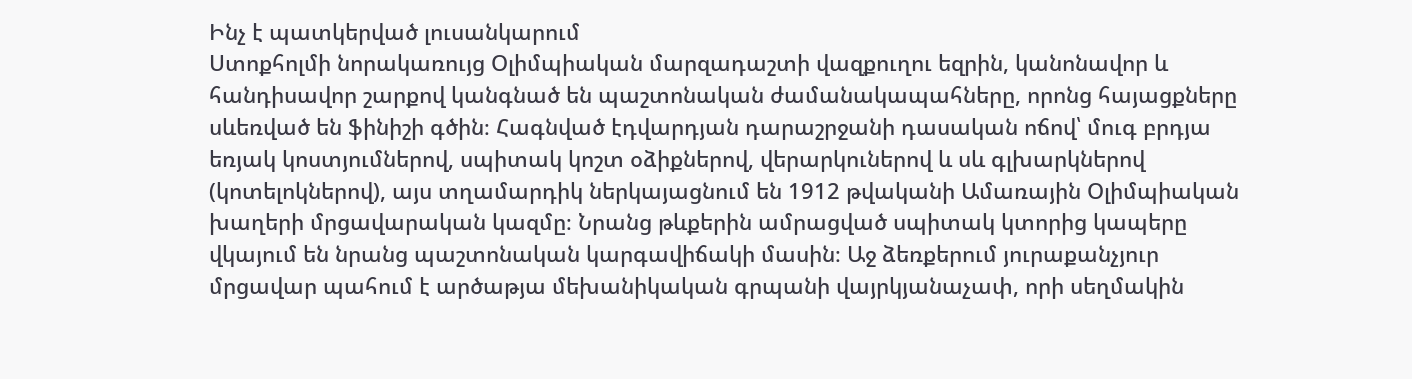Ինչ է պատկերված լուսանկարում
Ստոքհոլմի նորակառույց Օլիմպիական մարզադաշտի վազքուղու եզրին, կանոնավոր և հանդիսավոր շարքով կանգնած են պաշտոնական ժամանակապահները, որոնց հայացքները սևեռված են ֆինիշի գծին։ Հագնված էդվարդյան դարաշրջանի դասական ոճով՝ մուգ բրդյա եռյակ կոստյումներով, սպիտակ կոշտ օձիքներով, վերարկուներով և սև գլխարկներով (կոտելոկներով), այս տղամարդիկ ներկայացնում են 1912 թվականի Ամառային Օլիմպիական խաղերի մրցավարական կազմը։ Նրանց թևքերին ամրացված սպիտակ կտորից կապերը վկայում են նրանց պաշտոնական կարգավիճակի մասին։ Աջ ձեռքերում յուրաքանչյուր մրցավար պահում է արծաթյա մեխանիկական գրպանի վայրկյանաչափ, որի սեղմակին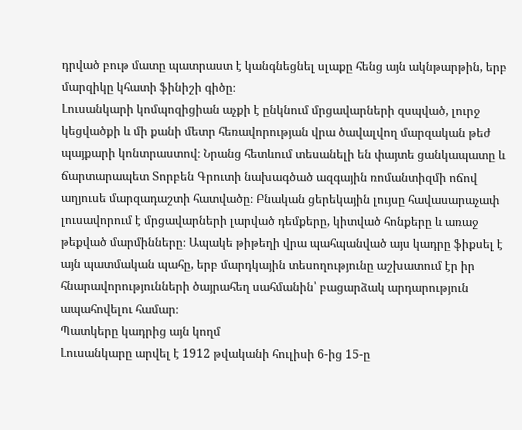դրված բութ մատը պատրաստ է կանգնեցնել սլաքը հենց այն ակնթարթին, երբ մարզիկը կհատի ֆինիշի գիծը։
Լուսանկարի կոմպոզիցիան աչքի է ընկնում մրցավարների զսպված, լուրջ կեցվածքի և մի քանի մետր հեռավորության վրա ծավալվող մարզական թեժ պայքարի կոնտրաստով։ Նրանց հետևում տեսանելի են փայտե ցանկապատը և ճարտարապետ Տորբեն Գրուտի նախագծած ազգային ռոմանտիզմի ոճով աղյուսե մարզադաշտի հատվածը։ Բնական ցերեկային լույսը հավասարաչափ լուսավորում է մրցավարների լարված դեմքերը, կիտված հոնքերը և առաջ թեքված մարմինները։ Ապակե թիթեղի վրա պահպանված այս կադրը ֆիքսել է այն պատմական պահը, երբ մարդկային տեսողությունը աշխատում էր իր հնարավորությունների ծայրահեղ սահմանին՝ բացարձակ արդարություն ապահովելու համար։
Պատկերը կադրից այն կողմ
Լուսանկարը արվել է 1912 թվականի հուլիսի 6-ից 15-ը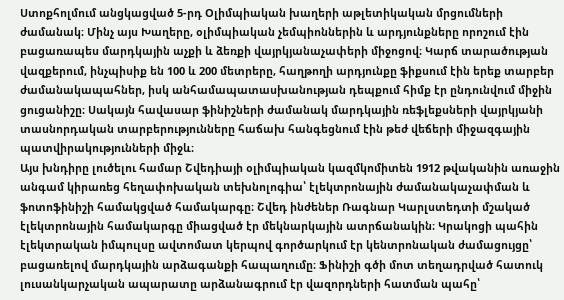Ստոքհոլմում անցկացված 5-րդ Օլիմպիական խաղերի աթլետիկական մրցումների ժամանակ։ Մինչ այս Խաղերը, օլիմպիական չեմպիոններին և արդյունքները որոշում էին բացառապես մարդկային աչքի և ձեռքի վայրկյանաչափերի միջոցով։ Կարճ տարածության վազքերում, ինչպիսիք են 100 և 200 մետրերը, հաղթողի արդյունքը ֆիքսում էին երեք տարբեր ժամանակապահներ, իսկ անհամապատասխանության դեպքում հիմք էր ընդունվում միջին ցուցանիշը։ Սակայն հավասար ֆինիշների ժամանակ մարդկային ռեֆլեքսների վայրկյանի տասնորդական տարբերությունները հաճախ հանգեցնում էին թեժ վեճերի միջազգային պատվիրակությունների միջև։
Այս խնդիրը լուծելու համար Շվեդիայի օլիմպիական կազմկոմիտեն 1912 թվականին առաջին անգամ կիրառեց հեղափոխական տեխնոլոգիա՝ էլեկտրոնային ժամանակաչափման և ֆոտոֆինիշի համակցված համակարգը։ Շվեդ ինժեներ Ռագնար Կարլստեդտի մշակած էլեկտրոնային համակարգը միացված էր մեկնարկային ատրճանակին։ Կրակոցի պահին էլեկտրական իմպուլսը ավտոմատ կերպով գործարկում էր կենտրոնական ժամացույցը՝ բացառելով մարդկային արձագանքի հապաղումը։ Ֆինիշի գծի մոտ տեղադրված հատուկ լուսանկարչական ապարատը արձանագրում էր վազորդների հատման պահը՝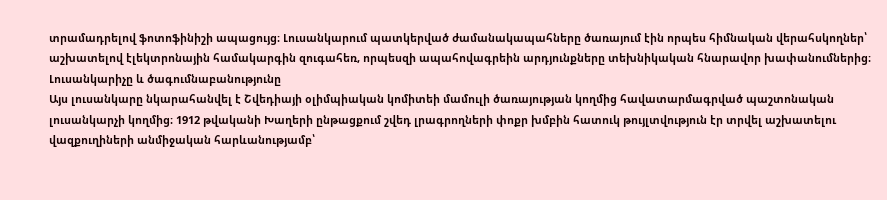տրամադրելով ֆոտոֆինիշի ապացույց։ Լուսանկարում պատկերված ժամանակապահները ծառայում էին որպես հիմնական վերահսկողներ՝ աշխատելով էլեկտրոնային համակարգին զուգահեռ, որպեսզի ապահովագրեին արդյունքները տեխնիկական հնարավոր խափանումներից։
Լուսանկարիչը և ծագումնաբանությունը
Այս լուսանկարը նկարահանվել է Շվեդիայի օլիմպիական կոմիտեի մամուլի ծառայության կողմից հավատարմագրված պաշտոնական լուսանկարչի կողմից։ 1912 թվականի Խաղերի ընթացքում շվեդ լրագրողների փոքր խմբին հատուկ թույլտվություն էր տրվել աշխատելու վազքուղիների անմիջական հարևանությամբ՝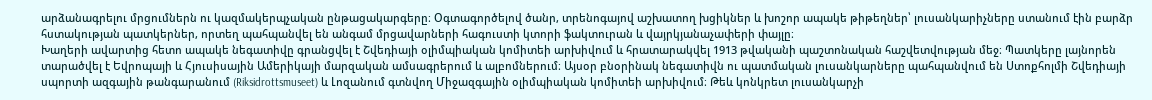արձանագրելու մրցումներն ու կազմակերպչական ընթացակարգերը։ Օգտագործելով ծանր, տրենոգայով աշխատող խցիկներ և խոշոր ապակե թիթեղներ՝ լուսանկարիչները ստանում էին բարձր հստակության պատկերներ, որտեղ պահպանվել են անգամ մրցավարների հագուստի կտորի ֆակտուրան և վայրկյանաչափերի փայլը։
Խաղերի ավարտից հետո ապակե նեգատիվը գրանցվել է Շվեդիայի օլիմպիական կոմիտեի արխիվում և հրատարակվել 1913 թվականի պաշտոնական հաշվետվության մեջ։ Պատկերը լայնորեն տարածվել է Եվրոպայի և Հյուսիսային Ամերիկայի մարզական ամսագրերում և ալբոմներում։ Այսօր բնօրինակ նեգատիվն ու պատմական լուսանկարները պահպանվում են Ստոքհոլմի Շվեդիայի սպորտի ազգային թանգարանում (Riksidrottsmuseet) և Լոզանում գտնվող Միջազգային օլիմպիական կոմիտեի արխիվում։ Թեև կոնկրետ լուսանկարչի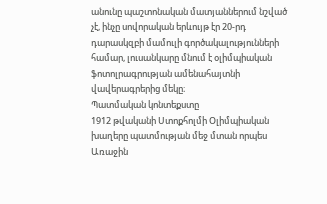անունը պաշտոնական մատյաններում նշված չէ, ինչը սովորական երևույթ էր 20-րդ դարասկզբի մամուլի գործակալությունների համար, լուսանկարը մնում է օլիմպիական ֆոտոլրագրության ամենահայտնի վավերագրերից մեկը։
Պատմական կոնտեքստը
1912 թվականի Ստոքհոլմի Օլիմպիական խաղերը պատմության մեջ մտան որպես Առաջին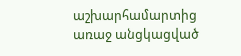աշխարհամարտից առաջ անցկացված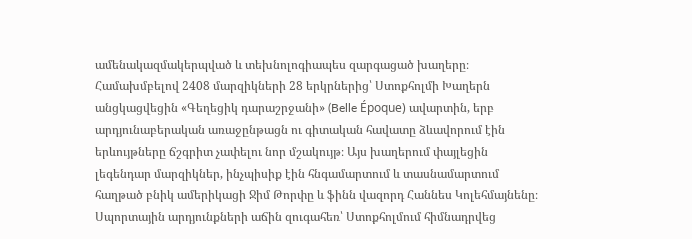ամենակազմակերպված և տեխնոլոգիապես զարգացած խաղերը։ Համախմբելով 2408 մարզիկների 28 երկրներից՝ Ստոքհոլմի Խաղերն անցկացվեցին «Գեղեցիկ դարաշրջանի» (Belle Époque) ավարտին, երբ արդյունաբերական առաջընթացն ու գիտական հավատը ձևավորում էին երևույթները ճշգրիտ չափելու նոր մշակույթ։ Այս խաղերում փայլեցին լեգենդար մարզիկներ, ինչպիսիք էին հնգամարտում և տասնամարտում հաղթած բնիկ ամերիկացի Ջիմ Թորփը և ֆինն վազորդ Հաննես Կոլեհմայնենը։
Սպորտային արդյունքների աճին զուգահեռ՝ Ստոքհոլմում հիմնադրվեց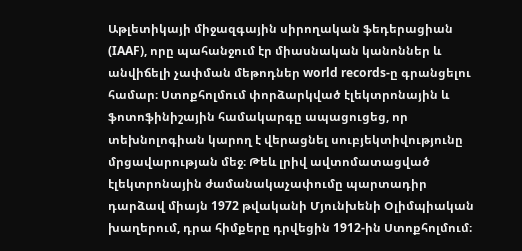Աթլետիկայի միջազգային սիրողական ֆեդերացիան (IAAF), որը պահանջում էր միասնական կանոններ և անվիճելի չափման մեթոդներ world records-ը գրանցելու համար։ Ստոքհոլմում փորձարկված էլեկտրոնային և ֆոտոֆինիշային համակարգը ապացուցեց, որ տեխնոլոգիան կարող է վերացնել սուբյեկտիվությունը մրցավարության մեջ։ Թեև լրիվ ավտոմատացված էլեկտրոնային ժամանակաչափումը պարտադիր դարձավ միայն 1972 թվականի Մյունխենի Օլիմպիական խաղերում, դրա հիմքերը դրվեցին 1912-ին Ստոքհոլմում։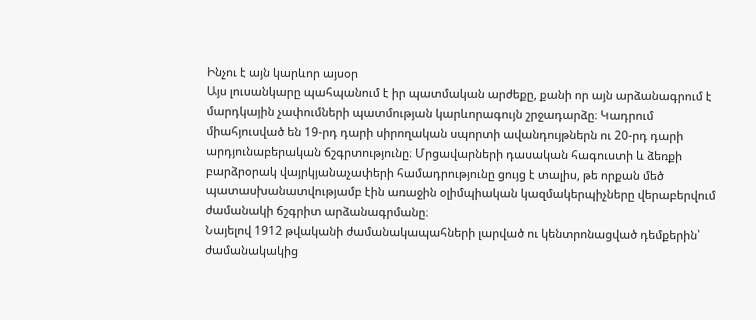Ինչու է այն կարևոր այսօր
Այս լուսանկարը պահպանում է իր պատմական արժեքը, քանի որ այն արձանագրում է մարդկային չափումների պատմության կարևորագույն շրջադարձը։ Կադրում միահյուսված են 19-րդ դարի սիրողական սպորտի ավանդույթներն ու 20-րդ դարի արդյունաբերական ճշգրտությունը։ Մրցավարների դասական հագուստի և ձեռքի բարձրօրակ վայրկյանաչափերի համադրությունը ցույց է տալիս, թե որքան մեծ պատասխանատվությամբ էին առաջին օլիմպիական կազմակերպիչները վերաբերվում ժամանակի ճշգրիտ արձանագրմանը։
Նայելով 1912 թվականի ժամանակապահների լարված ու կենտրոնացված դեմքերին՝ ժամանակակից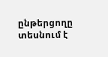ընթերցողը տեսնում է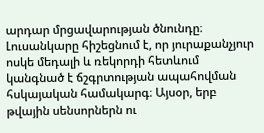արդար մրցավարության ծնունդը։ Լուսանկարը հիշեցնում է, որ յուրաքանչյուր ոսկե մեդալի և ռեկորդի հետևում կանգնած է ճշգրտության ապահովման հսկայական համակարգ։ Այսօր, երբ թվային սենսորներն ու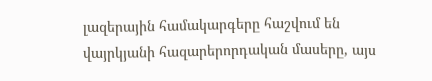լազերային համակարգերը հաշվում են վայրկյանի հազարերորդական մասերը, այս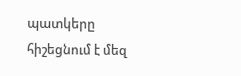պատկերը հիշեցնում է մեզ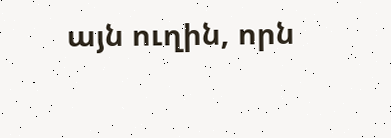այն ուղին, որն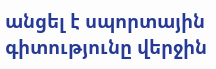անցել է սպորտային գիտությունը վերջին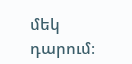մեկ դարում։